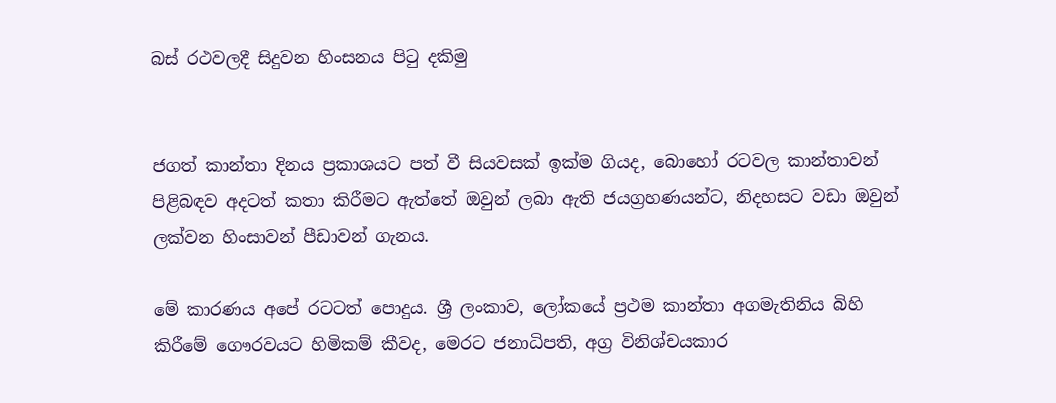බස්‌ රථවලදී සිදුවන හිංසනය පිටු දකිමු


ජගත් කාන්තා දිනය ප්‍රකාශයට පත් වී සියවසක්‌ ඉක්‌ම ගියද, බොහෝ රටවල කාන්තාවන් පිළිබඳව අදටත් කතා කිරීමට ඇත්තේ ඔවුන් ලබා ඇති ජයග්‍රහණයන්ට, නිදහසට වඩා ඔවුන් ලක්‌වන හිංසාවන් පීඩාවන් ගැනය.

මේ කාරණය අපේ රටටත් පොදුය. ශ්‍රී ලංකාව, ලෝකයේ ප්‍රථම කාන්තා අගමැතිනිය බිහි කිරීමේ ගෞරවයට හිමිකම් කීවද, මෙරට ජනාධිපති, අග්‍ර විනිශ්චයකාර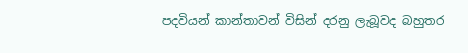පදවියන් කාන්තාවන් විසින් දරනු ලැබූවද බහුතර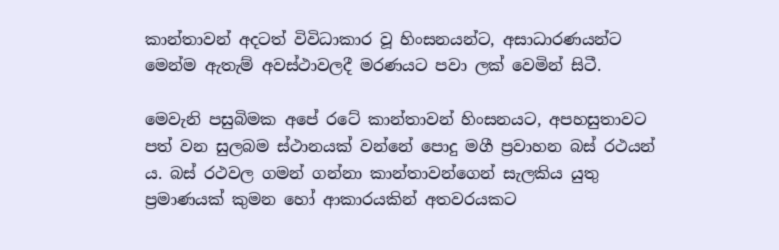කාන්තාවන් අදටත් විවිධාකාර වූ හිංසනයන්ට, අසාධාරණයන්ට මෙන්ම ඇතැම් අවස්‌ථාවලදී මරණයට පවා ලක්‌ වෙමින් සිටී.

මෙවැනි පසුබිමක අපේ රටේ කාන්තාවන් හිංසනයට, අපහසුතාවට පත් වන සුලබම ස්‌ථානයක්‌ වන්නේ පොදු මගී ප්‍රවාහන බස්‌ රථයන් ය. බස්‌ රථවල ගමන් ගන්නා කාන්තාවන්ගෙන් සැලකිය යුතු ප්‍රමාණයක්‌ කුමන හෝ ආකාරයකින් අතවරයකට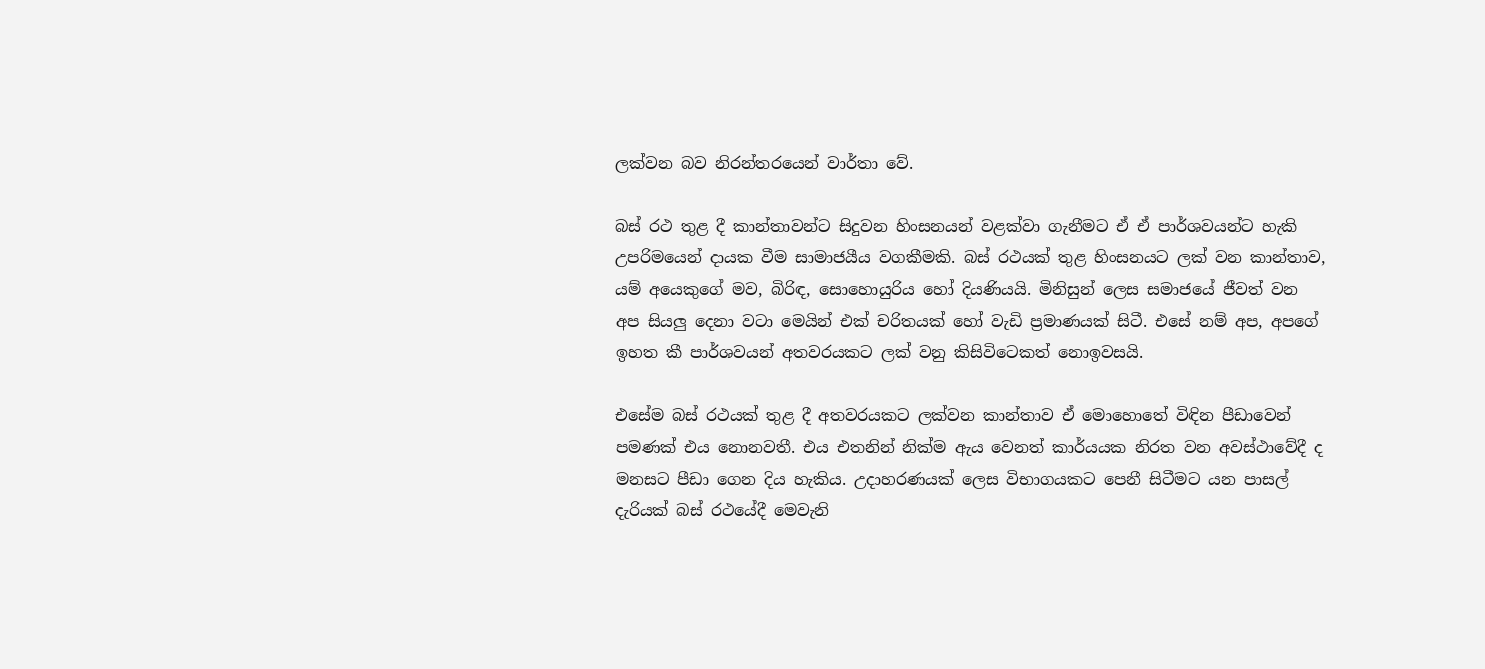ලක්‌වන බව නිරන්තරයෙන් වාර්තා වේ.

බස්‌ රථ තුළ දී කාන්තාවන්ට සිදුවන හිංසනයන් වළක්‌වා ගැනීමට ඒ ඒ පාර්ශවයන්ට හැකි උපරිමයෙන් දායක වීම සාමාජයීය වගකීමකි. බස්‌ රථයක්‌ තුළ හිංසනයට ලක්‌ වන කාන්තාව, යම් අයෙකුගේ මව, බිරිඳ, සොහොයුරිය හෝ දියණියයි. මිනිසුන් ලෙස සමාජයේ ජීවත් වන අප සියලු දෙනා වටා මෙයින් එක්‌ චරිතයක්‌ හෝ වැඩි ප්‍රමාණයක්‌ සිටී. එසේ නම් අප, අපගේ ඉහත කී පාර්ශවයන් අතවරයකට ලක්‌ වනු කිසිවිටෙකත් නොඉවසයි.

එසේම බස්‌ රථයක්‌ තුළ දී අතවරයකට ලක්‌වන කාන්තාව ඒ මොහොතේ විඳින පීඩාවෙන් පමණක්‌ එය නොනවතී. එය එතනින් නික්‌ම ඇය වෙනත් කාර්යයක නිරත වන අවස්‌ථාවේදී ද මනසට පීඩා ගෙන දිය හැකිය. උදාහරණයක්‌ ලෙස විභාගයකට පෙනී සිටීමට යන පාසල් දැරියක්‌ බස්‌ රථයේදී මෙවැනි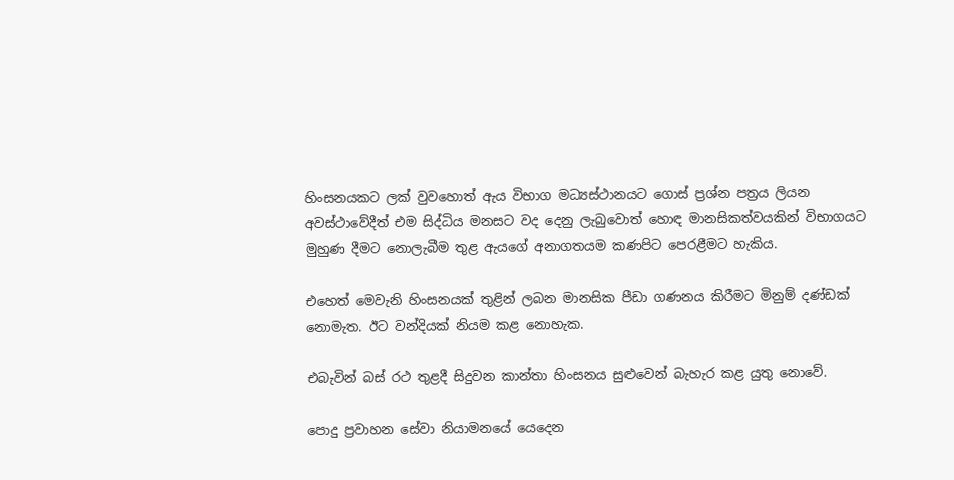හිංසනයකට ලක්‌ වුවහොත් ඇය විභාග මධ්‍යස්‌ථානයට ගොස්‌ ප්‍රශ්න පත්‍රය ලියන අවස්‌ථාවේදීත් එම සිද්ධිය මනසට වද දෙනු ලැබුවොත් හොඳ මානසිකත්වයකින් විභාගයට මුහුණ දීමට නොලැබීම තුළ ඇයගේ අනාගතයම කණපිට පෙරළීමට හැකිය.

එහෙත් මෙවැනි හිංසනයක්‌ තුළින් ලබන මානසික පීඩා ගණනය කිරීමට මිනුම් දණ්‌ඩක්‌ නොමැත. ඊට වන්දියක්‌ නියම කළ නොහැක.

එබැවින් බස්‌ රථ තුළදී සිදුවන කාන්තා හිංසනය සුළුවෙන් බැහැර කළ යුතු නොවේ.

පොදු ප්‍රවාහන සේවා නියාමනයේ යෙදෙන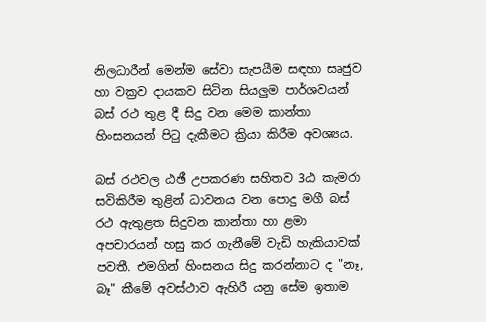නිලධාරීන් මෙන්ම සේවා සැපයීම සඳහා සෘජුව හා වක්‍රව දායකව සිටින සියලුම පාර්ශවයන් බස්‌ රථ තුළ දී සිදු වන මෙම කාන්තා හිංසනයන් පිටු දැකීමට ක්‍රියා කිරීම අවශ්‍යය.

බස්‌ රථවල ඨඡී උපකරණ සහිතව 3ඨ කැමරා සවිකිරීම තුළින් ධාවනය වන පොදු මගී බස්‌ රථ ඇතුළත සිදුවන කාන්තා හා ළමා අපචාරයන් හසු කර ගැනීමේ වැඩි හැකියාවක්‌ පවතී. එමගින් හිංසනය සිදු කරන්නාට ද "නෑ, බෑ" කීමේ අවස්‌ථාව ඇහිරී යනු සේම ඉතාම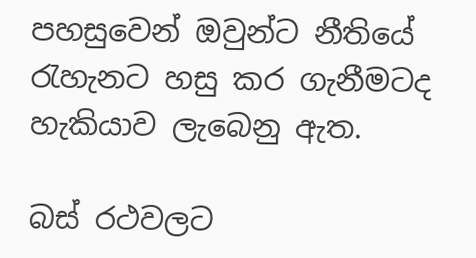පහසුවෙන් ඔවුන්ට නීතියේ රැහැනට හසු කර ගැනීමටද හැකියාව ලැබෙනු ඇත.

බස්‌ රථවලට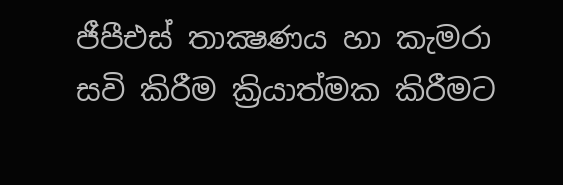ජීපීඑස්‌ තාක්‍ෂණය හා කැමරා සවි කිරීම ක්‍රියාත්මක කිරීමට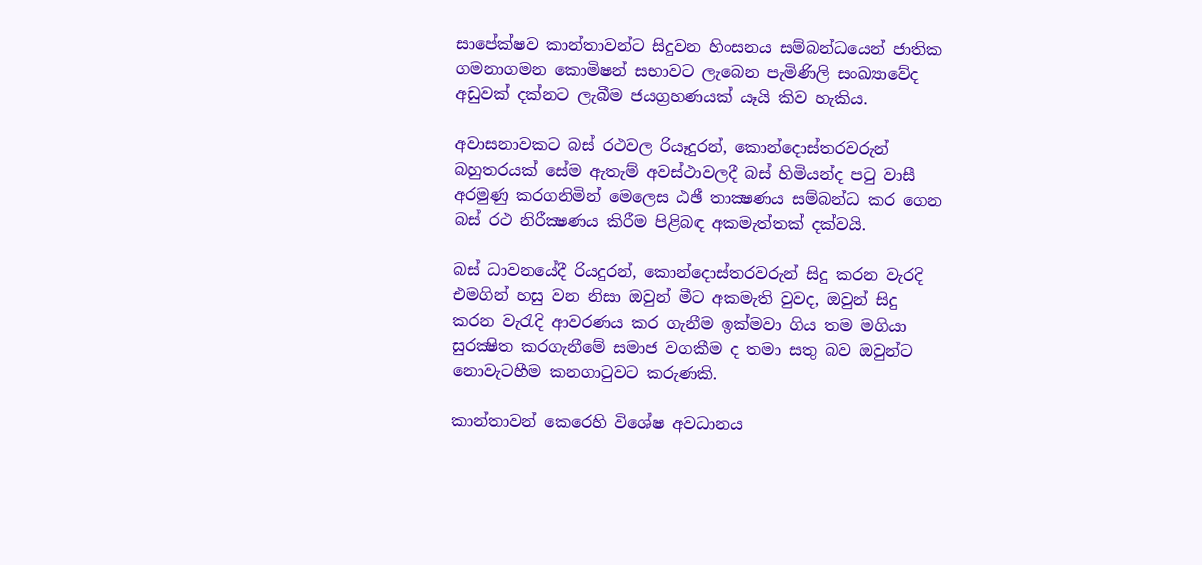සාපේක්‌ෂව කාන්තාවන්ට සිදුවන හිංසනය සම්බන්ධයෙන් ජාතික ගමනාගමන කොමිෂන් සභාවට ලැබෙන පැමිණිලි සංඛ්‍යාවේද අඩුවක්‌ දක්‌නට ලැබීම ජයග්‍රහණයක්‌ යෑයි කිව හැකිය.

අවාසනාවකට බස්‌ රථවල රියෑදුරන්, කොන්දොස්‌තරවරුන් බහුතරයක්‌ සේම ඇතැම් අවස්‌ථාවලදී බස්‌ හිමියන්ද පටු වාසී අරමුණු කරගනිමින් මෙලෙස ඨඡී තාක්‍ෂණය සම්බන්ධ කර ගෙන බස්‌ රථ නිරීක්‍ෂණය කිරීම පිළිබඳ අකමැත්තක්‌ දක්‌වයි.

බස්‌ ධාවනයේදී රියදුරන්, කොන්දොස්‌තරවරුන් සිදු කරන වැරදි එමගින් හසු වන නිසා ඔවුන් මීට අකමැති වුවද, ඔවුන් සිදු කරන වැරැදි ආවරණය කර ගැනීම ඉක්‌මවා ගිය තම මගියා සුරක්‍ෂිත කරගැනීමේ සමාජ වගකීම ද තමා සතු බව ඔවුන්ට නොවැටහීම කනගාටුවට කරුණකි.

කාන්තාවන් කෙරෙහි විශේෂ අවධානය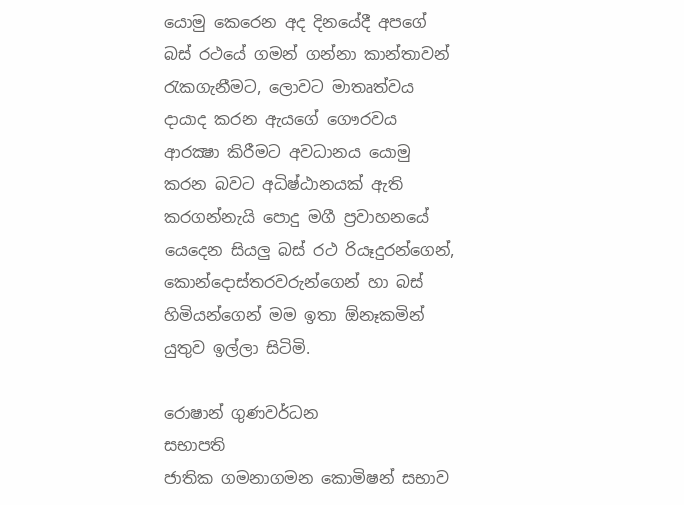යොමු කෙරෙන අද දිනයේදී අපගේ බස්‌ රථයේ ගමන් ගන්නා කාන්තාවන් රැකගැනීමට, ලොවට මාතෘත්වය දායාද කරන ඇයගේ ගෞරවය ආරක්‍ෂා කිරීමට අවධානය යොමු කරන බවට අධිෂ්ඨානයක්‌ ඇති කරගන්නැයි පොදු මගී ප්‍රවාහනයේ යෙදෙන සියලු බස්‌ රථ රියෑදුරන්ගෙන්, කොන්දොස්‌තරවරුන්ගෙන් හා බස්‌ හිමියන්ගෙන් මම ඉතා ඕනෑකමින් යුතුව ඉල්ලා සිටිමි.

රොෂාන් ගුණවර්ධන
සභාපති
ජාතික ගමනාගමන කොමිෂන් සභාව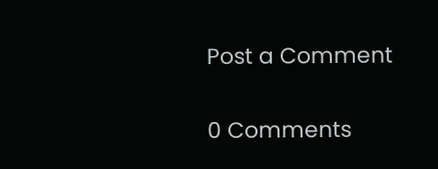Post a Comment

0 Comments